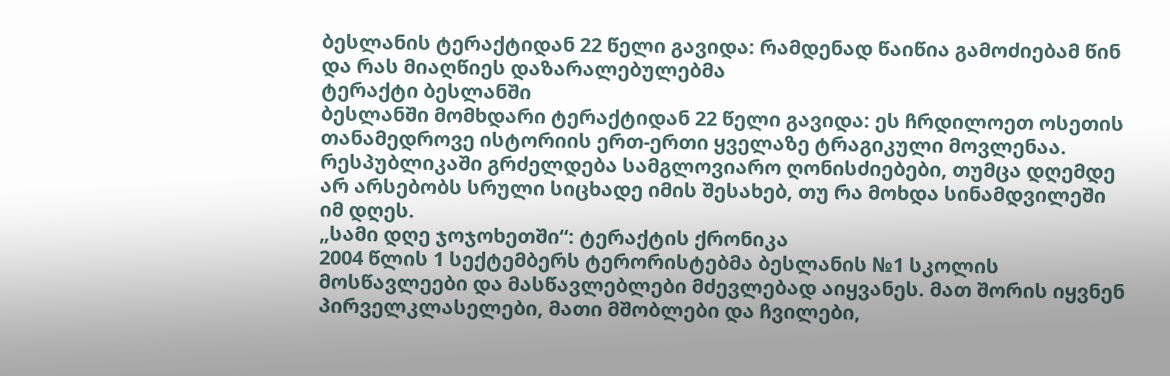ბესლანის ტერაქტიდან 22 წელი გავიდა: რამდენად წაიწია გამოძიებამ წინ და რას მიაღწიეს დაზარალებულებმა
ტერაქტი ბესლანში
ბესლანში მომხდარი ტერაქტიდან 22 წელი გავიდა: ეს ჩრდილოეთ ოსეთის თანამედროვე ისტორიის ერთ-ერთი ყველაზე ტრაგიკული მოვლენაა.
რესპუბლიკაში გრძელდება სამგლოვიარო ღონისძიებები, თუმცა დღემდე არ არსებობს სრული სიცხადე იმის შესახებ, თუ რა მოხდა სინამდვილეში იმ დღეს.
„სამი დღე ჯოჯოხეთში“: ტერაქტის ქრონიკა
2004 წლის 1 სექტემბერს ტერორისტებმა ბესლანის №1 სკოლის მოსწავლეები და მასწავლებლები მძევლებად აიყვანეს. მათ შორის იყვნენ პირველკლასელები, მათი მშობლები და ჩვილები,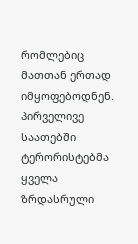რომლებიც მათთან ერთად იმყოფებოდნენ.
პირველივე საათებში ტერორისტებმა ყველა ზრდასრული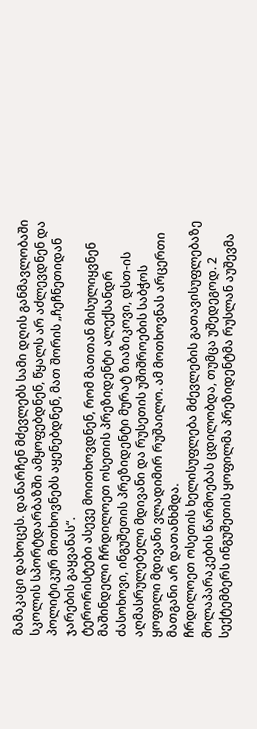მამაკაცი დახოცეს. დანარჩენ მძევლებს სამი დღის განმავლობაში სკოლის სპორტდარბაზში ამყოფებდნენ, წყალს არ აძლევდნენ და პოლიტიკურ მოთხოვნებს აყენებდნენ, მათ შორის „ჩეჩნეთიდან ჯარების გაყვანას“.
ტერორისტები ასევე მოითხოვდნენ, რომ მათთან მისულიყვნენ მაშინდელი ჩრდილოეთ ოსეთის პრეზიდენტი ალექსანდრ ძასოხოვი, ინგუშეთის პრეზიდენტი მურატ ზიაზიკოვი, დსთ-ის აღმასრულებელი მდივანი და რუსეთის უშიშროების საბჭოს ყოფილი მდივანი ვლადიმირ რუშაილო. ამ მოთხოვნას არცერთი მათგანი არ დათანხმდა.
ჩრდილოეთ ოსეთის ხელისუფლება მძევლების გათავისუფლებაზე მოლაპარაკების წარმოებას ცდილობდა, თუმცა უშედეგოდ. 2 სექტემბერს ინგუშეთის ყოფილმა პრეზიდენტმა რუსლან აუშევმა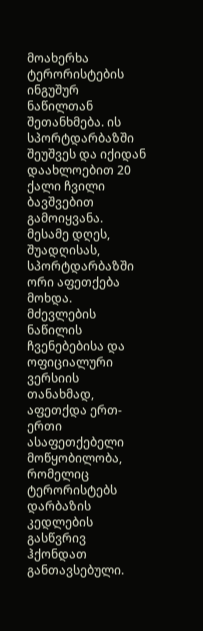მოახერხა ტერორისტების ინგუშურ ნაწილთან შეთანხმება. ის სპორტდარბაზში შეუშვეს და იქიდან დაახლოებით 20 ქალი ჩვილი ბავშვებით გამოიყვანა.
მესამე დღეს, შუადღისას, სპორტდარბაზში ორი აფეთქება მოხდა.
მძევლების ნაწილის ჩვენებებისა და ოფიციალური ვერსიის თანახმად, აფეთქდა ერთ-ერთი ასაფეთქებელი მოწყობილობა, რომელიც ტერორისტებს დარბაზის კედლების გასწვრივ ჰქონდათ განთავსებული.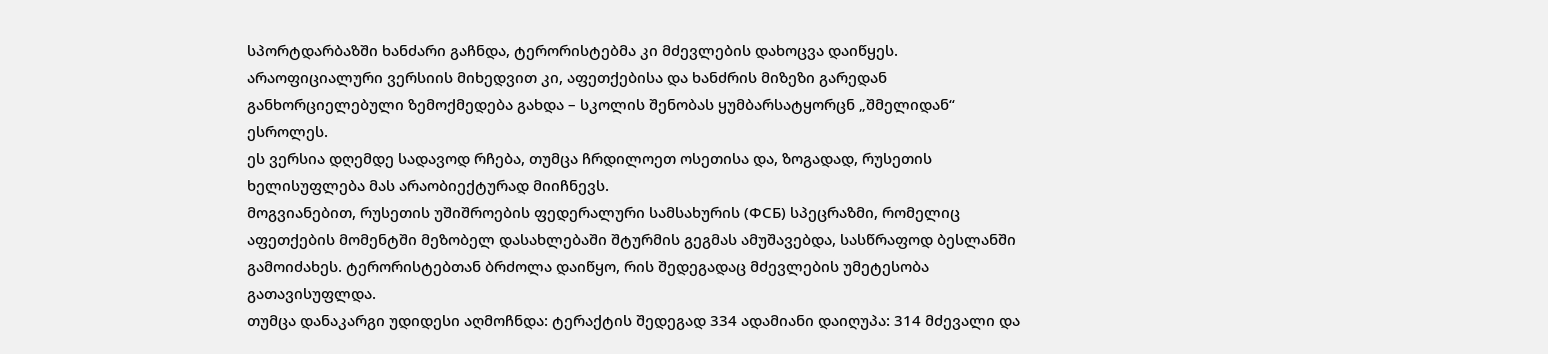სპორტდარბაზში ხანძარი გაჩნდა, ტერორისტებმა კი მძევლების დახოცვა დაიწყეს.
არაოფიციალური ვერსიის მიხედვით კი, აფეთქებისა და ხანძრის მიზეზი გარედან განხორციელებული ზემოქმედება გახდა – სკოლის შენობას ყუმბარსატყორცნ „შმელიდან“ ესროლეს.
ეს ვერსია დღემდე სადავოდ რჩება, თუმცა ჩრდილოეთ ოსეთისა და, ზოგადად, რუსეთის ხელისუფლება მას არაობიექტურად მიიჩნევს.
მოგვიანებით, რუსეთის უშიშროების ფედერალური სამსახურის (ФСБ) სპეცრაზმი, რომელიც აფეთქების მომენტში მეზობელ დასახლებაში შტურმის გეგმას ამუშავებდა, სასწრაფოდ ბესლანში გამოიძახეს. ტერორისტებთან ბრძოლა დაიწყო, რის შედეგადაც მძევლების უმეტესობა გათავისუფლდა.
თუმცა დანაკარგი უდიდესი აღმოჩნდა: ტერაქტის შედეგად 334 ადამიანი დაიღუპა: 314 მძევალი და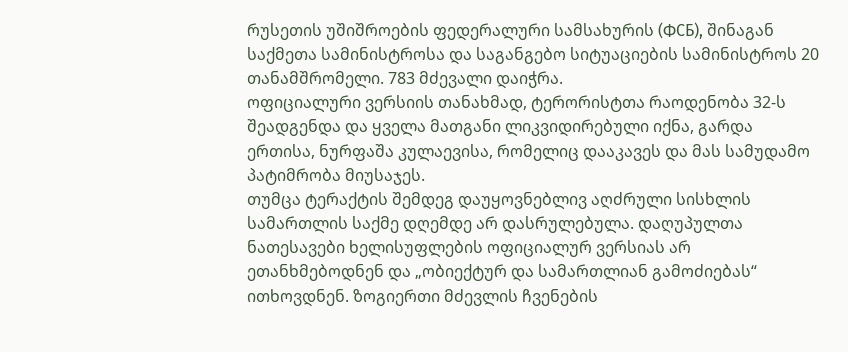რუსეთის უშიშროების ფედერალური სამსახურის (ФСБ), შინაგან საქმეთა სამინისტროსა და საგანგებო სიტუაციების სამინისტროს 20 თანამშრომელი. 783 მძევალი დაიჭრა.
ოფიციალური ვერსიის თანახმად, ტერორისტთა რაოდენობა 32-ს შეადგენდა და ყველა მათგანი ლიკვიდირებული იქნა, გარდა ერთისა, ნურფაშა კულაევისა, რომელიც დააკავეს და მას სამუდამო პატიმრობა მიუსაჯეს.
თუმცა ტერაქტის შემდეგ დაუყოვნებლივ აღძრული სისხლის სამართლის საქმე დღემდე არ დასრულებულა. დაღუპულთა ნათესავები ხელისუფლების ოფიციალურ ვერსიას არ ეთანხმებოდნენ და „ობიექტურ და სამართლიან გამოძიებას“ ითხოვდნენ. ზოგიერთი მძევლის ჩვენების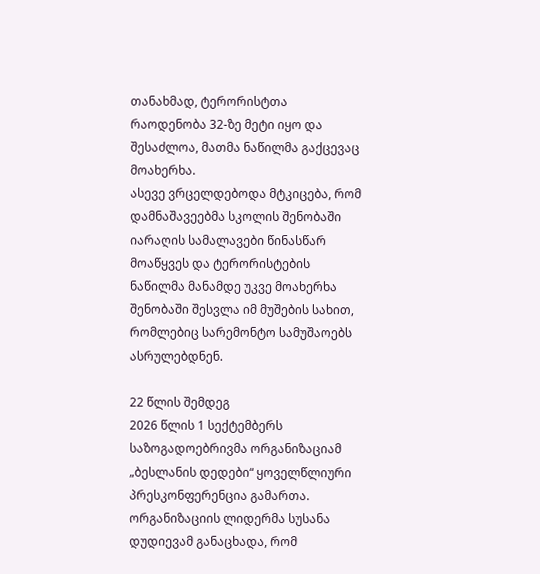თანახმად, ტერორისტთა რაოდენობა 32-ზე მეტი იყო და შესაძლოა, მათმა ნაწილმა გაქცევაც მოახერხა.
ასევე ვრცელდებოდა მტკიცება, რომ დამნაშავეებმა სკოლის შენობაში იარაღის სამალავები წინასწარ მოაწყვეს და ტერორისტების ნაწილმა მანამდე უკვე მოახერხა შენობაში შესვლა იმ მუშების სახით, რომლებიც სარემონტო სამუშაოებს ასრულებდნენ.

22 წლის შემდეგ
2026 წლის 1 სექტემბერს საზოგადოებრივმა ორგანიზაციამ „ბესლანის დედები“ ყოველწლიური პრესკონფერენცია გამართა.
ორგანიზაციის ლიდერმა სუსანა დუდიევამ განაცხადა, რომ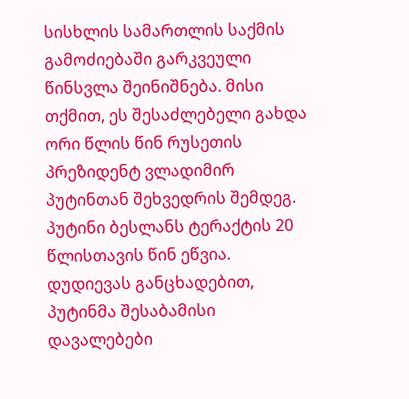სისხლის სამართლის საქმის გამოძიებაში გარკვეული წინსვლა შეინიშნება. მისი თქმით, ეს შესაძლებელი გახდა ორი წლის წინ რუსეთის პრეზიდენტ ვლადიმირ პუტინთან შეხვედრის შემდეგ. პუტინი ბესლანს ტერაქტის 20 წლისთავის წინ ეწვია. დუდიევას განცხადებით, პუტინმა შესაბამისი დავალებები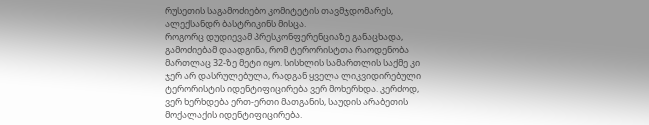რუსეთის საგამოძიებო კომიტეტის თავმჯდომარეს, ალექსანდრ ბასტრიკინს მისცა.
როგორც დუდიევამ პრესკონფერენციაზე განაცხადა, გამოძიებამ დაადგინა, რომ ტერორისტთა რაოდენობა მართლაც 32-ზე მეტი იყო. სისხლის სამართლის საქმე კი ჯერ არ დასრულებულა, რადგან ყველა ლიკვიდირებული ტერორისტის იდენტიფიცირება ვერ მოხერხდა. კერძოდ, ვერ ხერხდება ერთ-ერთი მათგანის, საუდის არაბეთის მოქალაქის იდენტიფიცირება.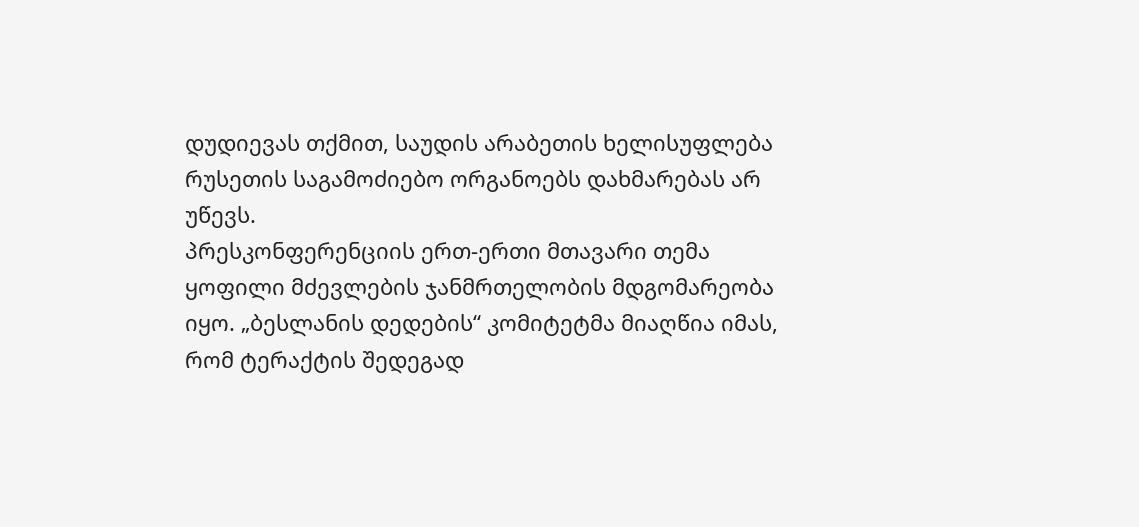დუდიევას თქმით, საუდის არაბეთის ხელისუფლება რუსეთის საგამოძიებო ორგანოებს დახმარებას არ უწევს.
პრესკონფერენციის ერთ-ერთი მთავარი თემა ყოფილი მძევლების ჯანმრთელობის მდგომარეობა იყო. „ბესლანის დედების“ კომიტეტმა მიაღწია იმას, რომ ტერაქტის შედეგად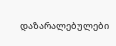დაზარალებულები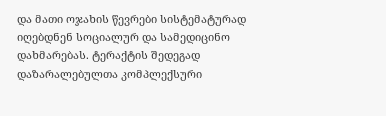და მათი ოჯახის წევრები სისტემატურად იღებდნენ სოციალურ და სამედიცინო დახმარებას. ტერაქტის შედეგად დაზარალებულთა კომპლექსური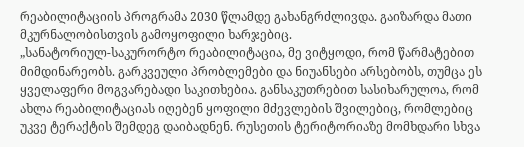რეაბილიტაციის პროგრამა 2030 წლამდე გახანგრძლივდა. გაიზარდა მათი მკურნალობისთვის გამოყოფილი ხარჯებიც.
„სანატორიულ-საკურორტო რეაბილიტაცია, მე ვიტყოდი, რომ წარმატებით მიმდინარეობს. გარკვეული პრობლემები და ნიუანსები არსებობს, თუმცა ეს ყველაფერი მოგვარებადი საკითხებია. განსაკუთრებით სასიხარულოა, რომ ახლა რეაბილიტაციას იღებენ ყოფილი მძევლების შვილებიც, რომლებიც უკვე ტერაქტის შემდეგ დაიბადნენ. რუსეთის ტერიტორიაზე მომხდარი სხვა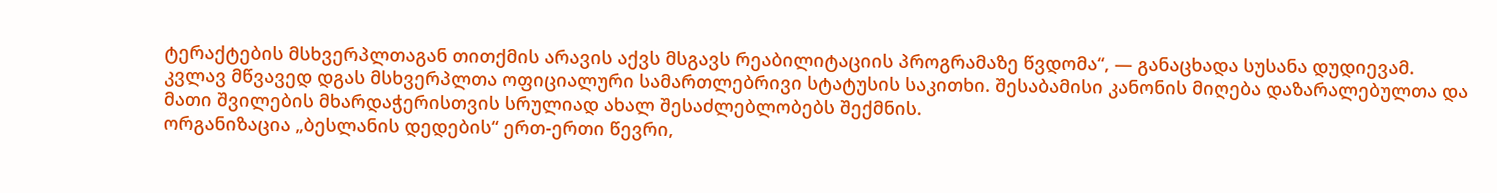ტერაქტების მსხვერპლთაგან თითქმის არავის აქვს მსგავს რეაბილიტაციის პროგრამაზე წვდომა“, — განაცხადა სუსანა დუდიევამ.
კვლავ მწვავედ დგას მსხვერპლთა ოფიციალური სამართლებრივი სტატუსის საკითხი. შესაბამისი კანონის მიღება დაზარალებულთა და მათი შვილების მხარდაჭერისთვის სრულიად ახალ შესაძლებლობებს შექმნის.
ორგანიზაცია „ბესლანის დედების“ ერთ-ერთი წევრი,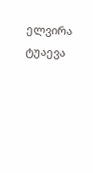ელვირა ტუაევა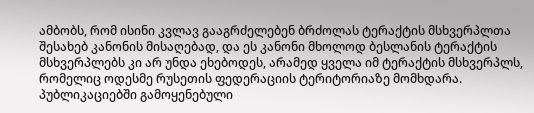ამბობს, რომ ისინი კვლავ გააგრძელებენ ბრძოლას ტერაქტის მსხვერპლთა შესახებ კანონის მისაღებად, და ეს კანონი მხოლოდ ბესლანის ტერაქტის მსხვერპლებს კი არ უნდა ეხებოდეს, არამედ ყველა იმ ტერაქტის მსხვერპლს, რომელიც ოდესმე რუსეთის ფედერაციის ტერიტორიაზე მომხდარა.
პუბლიკაციებში გამოყენებული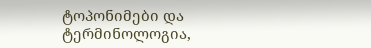ტოპონიმები და ტერმინოლოგია,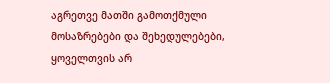აგრეთვე მათში გამოთქმული მოსაზრებები და შეხედულებები, ყოველთვის არ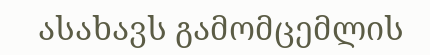ასახავს გამომცემლის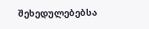შეხედულებებსა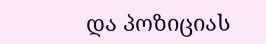და პოზიციას